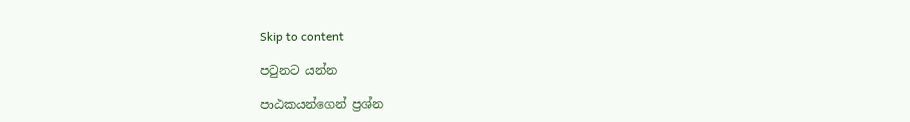Skip to content

පටුනට යන්න

පාඨකයන්ගෙන් ප්‍රශ්න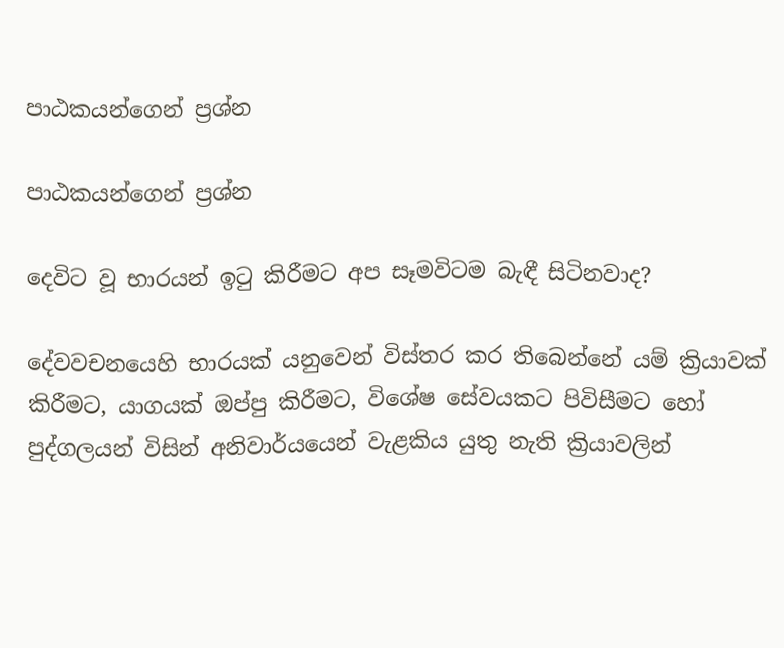පාඨකයන්ගෙන් ප්‍රශ්න

පාඨකයන්ගෙන් ප්‍රශ්න

දෙවිට වූ භාරයන් ඉටු කිරීමට අප සෑමවිටම බැඳී සිටිනවාද?

දේවවචනයෙහි භාරයක් යනුවෙන් විස්තර කර තිබෙන්නේ යම් ක්‍රියාවක් කිරීමට, යාගයක් ඔප්පු කිරීමට, විශේෂ සේවයකට පිවිසීමට හෝ පුද්ගලයන් විසින් අනිවාර්යයෙන් වැළකිය යුතු නැති ක්‍රියාවලින්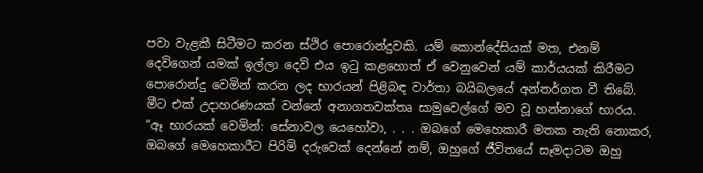පවා වැළකී සිටීමට කරන ස්ථිර පොරොන්දුවකි. යම් කොන්දේසියක් මත, එනම් දෙවිගෙන් යමක් ඉල්ලා දෙවි එය ඉටු කළහොත් ඒ වෙනුවෙන් යම් කාර්යයක් කිරීමට පොරොන්දු වෙමින් කරන ලද භාරයන් පිළිබඳ වාර්තා බයිබලයේ අන්තර්ගත වී තිබේ. මීට එක් උදාහරණයක් වන්නේ අනාගතවක්තෘ සාමුවෙල්ගේ මව වූ හන්නාගේ භාරය. “ඈ භාරයක් වෙමින්: සේනාවල යෙහෝවා, . . . ඔබගේ මෙහෙකාරී මතක නැති නොකර, ඔබගේ මෙහෙකාරීට පිරිමි දරුවෙක් දෙන්නේ නම්, ඔහුගේ ජීවිතයේ සෑමදාටම ඔහු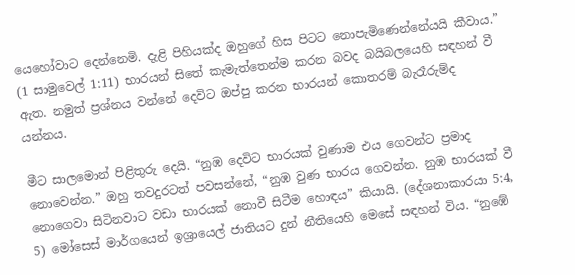යෙහෝවාට දෙන්නෙමි. දැළි පිහියක්ද ඔහුගේ හිස පිටට නොපැමිණෙන්නේයයි කීවාය.” (1 සාමුවෙල් 1:11) භාරයන් සිතේ කැමැත්තෙන්ම කරන බවද බයිබලයෙහි සඳහන් වී ඇත. නමුත් ප්‍රශ්නය වන්නේ දෙවිට ඔප්පු කරන භාරයන් කොතරම් බැරෑරුම්ද යන්නය.

මීට සාලමොන් පිළිතුරු දෙයි. “නුඹ දෙවිට භාරයක් වුණාම එය ගෙවන්ට ප්‍රමාද නොවෙන්න.” ඔහු තවදුරටත් පවසන්නේ, “නුඹ වුණ භාරය ගෙවන්න. නුඹ භාරයක් වී නොගෙවා සිටිනවාට වඩා භාරයක් නොවී සිටීම හොඳය” කියායි. (දේශනාකාරයා 5:4, 5) මෝසෙස් මාර්ගයෙන් ඉශ්‍රායෙල් ජාතියට දුන් නීතියෙහි මෙසේ සඳහන් විය. “නුඹේ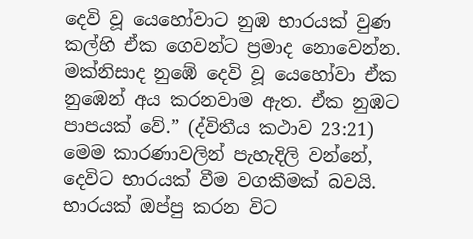දෙවි වූ යෙහෝවාට නුඹ භාරයක් වුණ කල්හි ඒක ගෙවන්ට ප්‍රමාද නොවෙන්න. මක්නිසාද නුඹේ දෙවි වූ යෙහෝවා ඒක නුඹෙන් අය කරනවාම ඇත. ඒක නුඹට පාපයක් වේ.” (ද්විතීය කථාව 23:21) මෙම කාරණාවලින් පැහැදිලි වන්නේ, දෙවිට භාරයක් වීම වගකීමක් බවයි. භාරයක් ඔප්පු කරන විට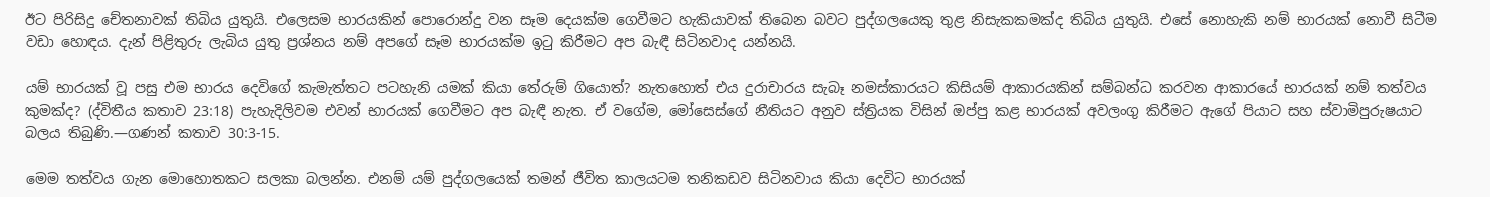ඊට පිරිසිදු චේතනාවක් තිබිය යුතුයි. එලෙසම භාරයකින් පොරොන්දු වන සෑම දෙයක්ම ගෙවීමට හැකියාවක් තිබෙන බවට පුද්ගලයෙකු තුළ නිසැකකමක්ද තිබිය යුතුයි. එසේ නොහැකි නම් භාරයක් නොවී සිටීම වඩා හොඳය. දැන් පිළිතුරු ලැබිය යුතු ප්‍රශ්නය නම් අපගේ සෑම භාරයක්ම ඉටු කිරීමට අප බැඳී සිටිනවාද යන්නයි.

යම් භාරයක් වූ පසු එම භාරය දෙවිගේ කැමැත්තට පටහැනි යමක් කියා තේරුම් ගියොත්? නැතහොත් එය දුරාචාරය සැබෑ නමස්කාරයට කිසියම් ආකාරයකින් සම්බන්ධ කරවන ආකාරයේ භාරයක් නම් තත්වය කුමක්ද? (ද්විතීය කතාව 23:18) පැහැදිලිවම එවන් භාරයක් ගෙවීමට අප බැඳී නැත. ඒ වගේම, මෝසෙස්ගේ නීතියට අනුව ස්ත්‍රියක විසින් ඔප්පු කළ භාරයක් අවලංගු කිරීමට ඇගේ පියාට සහ ස්වාමිපුරුෂයාට බලය තිබුණි.—ගණන් කතාව 30:3-15.

මෙම තත්වය ගැන මොහොතකට සලකා බලන්න. එනම් යම් පුද්ගලයෙක් තමන් ජීවිත කාලයටම තනිකඩව සිටිනවාය කියා දෙවිට භාරයක්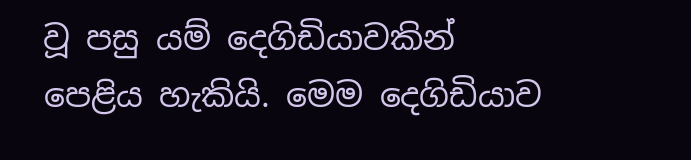වූ පසු යම් දෙගිඩියාවකින් පෙළිය හැකියි. මෙම දෙගිඩියාව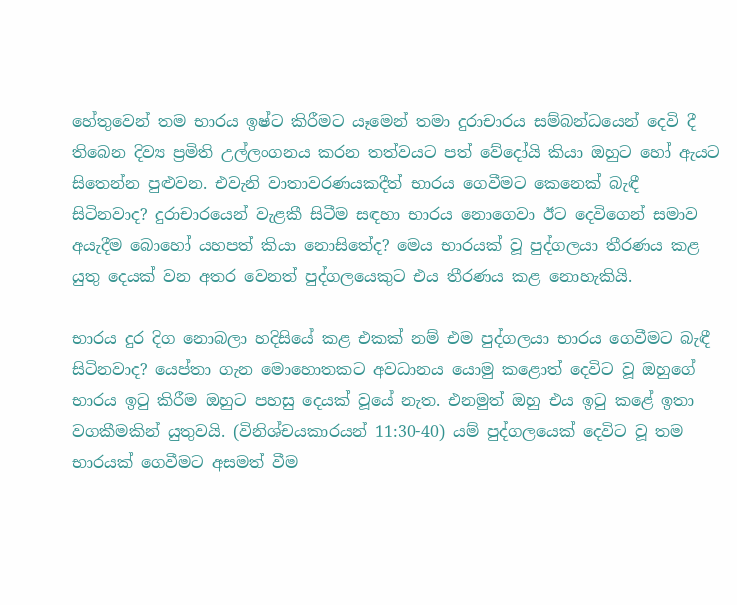හේතුවෙන් තම භාරය ඉෂ්ට කිරීමට යෑමෙන් තමා දුරාචාරය සම්බන්ධයෙන් දෙවි දී තිබෙන දිව්‍ය ප්‍රමිති උල්ලංගනය කරන තත්වයට පත් වේදෝයි කියා ඔහුට හෝ ඇයට සිතෙන්න පුළුවන. එවැනි වාතාවරණයකදීත් භාරය ගෙවීමට කෙනෙක් බැඳී සිටිනවාද? දුරාචාරයෙන් වැළකී සිටීම සඳහා භාරය නොගෙවා ඊට දෙවිගෙන් සමාව අයැදීම බොහෝ යහපත් කියා නොසිතේද? මෙය භාරයක් වූ පුද්ගලයා තීරණය කළ යුතු දෙයක් වන අතර වෙනත් පුද්ගලයෙකුට එය තීරණය කළ නොහැකියි.

භාරය දුර දිග නොබලා හදිසියේ කළ එකක් නම් එම පුද්ගලයා භාරය ගෙවීමට බැඳී සිටිනවාද? යෙප්තා ගැන මොහොතකට අවධානය යොමු කළොත් දෙවිට වූ ඔහුගේ භාරය ඉටු කිරීම ඔහුට පහසු දෙයක් වූයේ නැත. එනමුත් ඔහු එය ඉටු කළේ ඉතා වගකීමකින් යුතුවයි. (විනිශ්චයකාරයන් 11:30-40) යම් පුද්ගලයෙක් දෙවිට වූ තම භාරයක් ගෙවීමට අසමත් වීම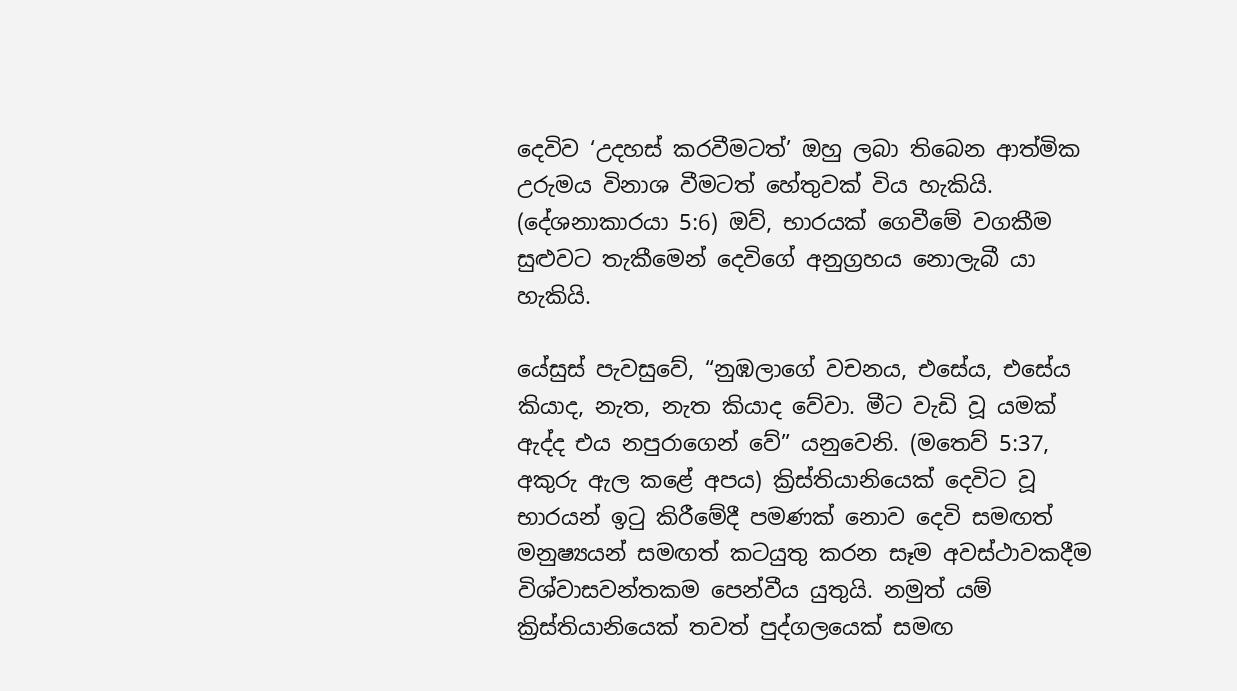දෙවිව ‘උදහස් කරවීමටත්’ ඔහු ලබා තිබෙන ආත්මික උරුමය විනාශ වීමටත් හේතුවක් විය හැකියි. (දේශනාකාරයා 5:6) ඔව්, භාරයක් ගෙවීමේ වගකීම සුළුවට තැකීමෙන් දෙවිගේ අනුග්‍රහය නොලැබී යා හැකියි.

යේසුස් පැවසුවේ, “නුඹලාගේ වචනය, එසේය, එසේය කියාද, නැත, නැත කියාද වේවා. මීට වැඩි වූ යමක් ඇද්ද එය නපුරාගෙන් වේ” යනුවෙනි. (මතෙව් 5:37, අකුරු ඇල කළේ අපය) ක්‍රිස්තියානියෙක් දෙවිට වූ භාරයන් ඉටු කිරීමේදී පමණක් නොව දෙවි සමඟත් මනුෂ්‍යයන් සමඟත් කටයුතු කරන සෑම අවස්ථාවකදීම විශ්වාසවන්තකම පෙන්වීය යුතුයි. නමුත් යම් ක්‍රිස්තියානියෙක් තවත් පුද්ගලයෙක් සමඟ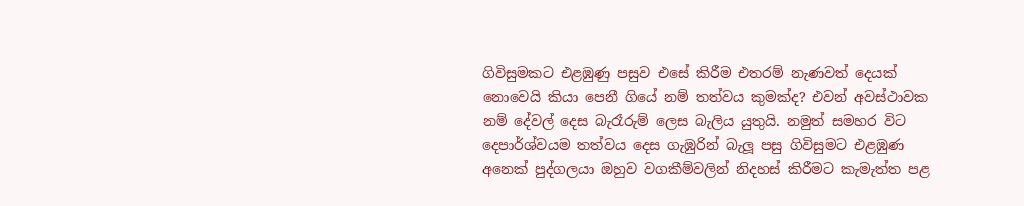ගිවිසුමකට එළඹුණු පසුව එසේ කිරීම එතරම් නැණවත් දෙයක් නොවෙයි කියා පෙනී ගියේ නම් තත්වය කුමක්ද? එවන් අවස්ථාවක නම් දේවල් දෙස බැරෑරුම් ලෙස බැලිය යුතුයි. නමුත් සමහර විට දෙපාර්ශ්වයම තත්වය දෙස ගැඹුරින් බැලූ පසු ගිවිසුමට එළඹුණ අනෙක් පුද්ගලයා ඔහුව වගකීම්වලින් නිදහස් කිරීමට කැමැත්ත පළ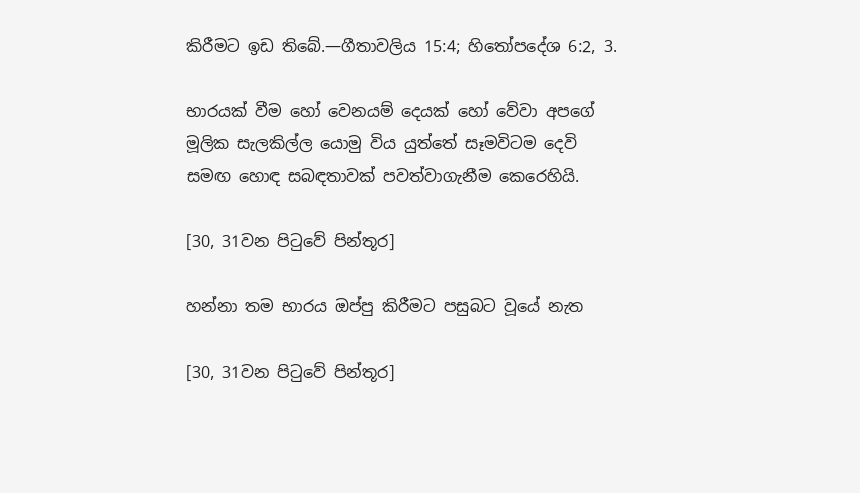කිරීමට ඉඩ තිබේ.—ගීතාවලිය 15:4; හිතෝපදේශ 6:2, 3.

භාරයක් වීම හෝ වෙනයම් දෙයක් හෝ වේවා අපගේ මූලික සැලකිල්ල යොමු විය යුත්තේ සෑමවිටම දෙවි සමඟ හොඳ සබඳතාවක් පවත්වාගැනීම කෙරෙහියි.

[30, 31වන පිටුවේ පින්තූර]

හන්නා තම භාරය ඔප්පු කිරීමට පසුබට වූයේ නැත

[30, 31වන පිටුවේ පින්තූර]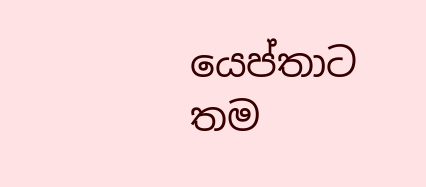යෙප්තාට තම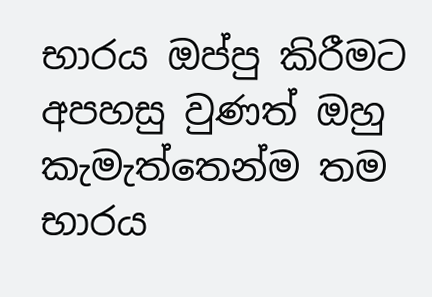භාරය ඔප්පු කිරීමට අපහසු වුණත් ඔහු කැමැත්තෙන්ම තම භාරය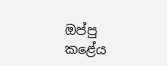ඔප්පු කළේය